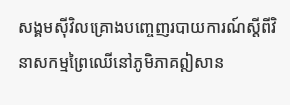សង្គមស៊ីវិលគ្រោងបញ្ចេញរបាយការណ៍ស្ដីពីវិនាសកម្មព្រៃឈើនៅភូមិភាគឦសាន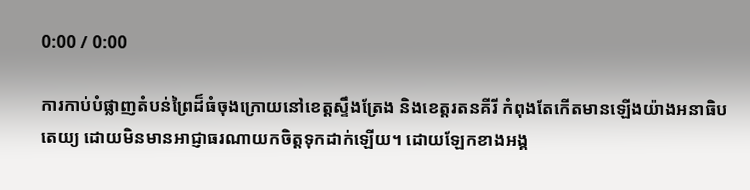0:00 / 0:00

ការកាប់បំផ្លាញតំបន់ព្រៃដ៏ធំចុងក្រោយនៅខេត្តស្ទឹងត្រែង និងខេត្តរតនគីរី កំពុងតែកើតមានឡើងយ៉ាងអនាធិបតេយ្យ ដោយមិនមានអាជ្ញាធរណាយកចិត្តទុកដាក់ឡើយ។ ដោយឡែកខាងអង្គ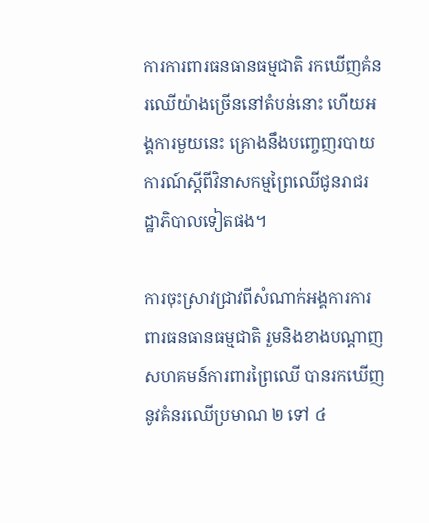ការការពារធនធានធម្មជាតិ រកឃើញគំនរឈើយ៉ាងច្រើននៅតំបន់នោះ ហើយអង្គការមួយនេះ គ្រោងនឹងបញ្ចេញរបាយការណ៍ស្ដីពីវិនាសកម្មព្រៃឈើជូនរាជរដ្ឋាភិបាលទៀតផង។

ការចុះស្រាវជ្រាវពីសំណាក់អង្គការការពារធនធានធម្មជាតិ រួមនិងខាងបណ្ដាញសហគមន៍ការពារព្រៃឈើ បានរកឃើញនូវគំនរឈើប្រមាណ ២ ទៅ ៤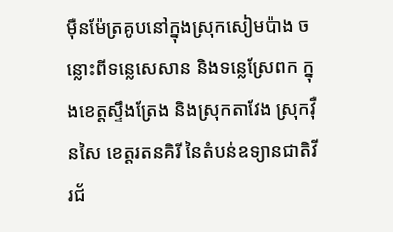ម៉ឺនម៉ែត្រគូបនៅក្នុងស្រុកសៀមប៉ាង ចន្លោះពីទន្លេសេសាន និងទន្លេស្រែពក ក្នុងខេត្តស្ទឹងត្រែង និងស្រុកតាវែង ស្រុកវ៉ឺនសៃ ខេត្តរតនគិរី នៃតំបន់ឧទ្យានជាតិវីរជ័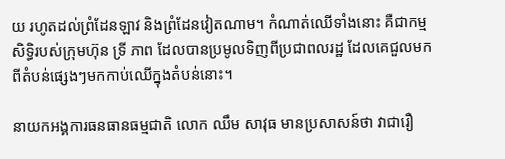យ រហូតដល់ព្រំដែនឡាវ និងព្រំដែនវៀតណាម។ កំណាត់ឈើទាំងនោះ គឺជាកម្មសិទ្ធិរបស់ក្រុមហ៊ុន ទ្រី ភាព ដែលបានប្រមូលទិញពីប្រជាពលរដ្ឋ ដែលគេជួលមកពីតំបន់ផ្សេងៗមកកាប់ឈើក្នុងតំបន់នោះ។

នាយកអង្គការធនធានធម្មជាតិ លោក ឈឹម សាវុធ មានប្រសាសន៍ថា វាជារឿ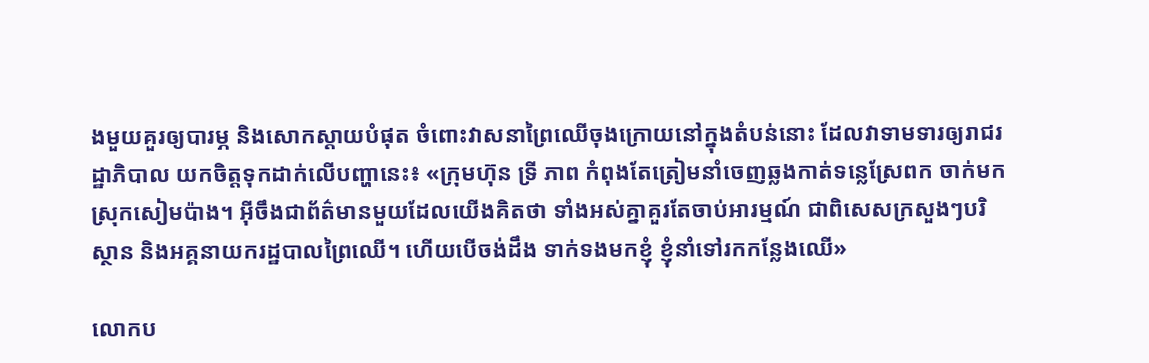ងមួយគួរឲ្យបារម្ភ និងសោកស្ដាយបំផុត ចំពោះវាសនាព្រៃឈើចុងក្រោយនៅក្នុងតំបន់នោះ ដែលវាទាមទារឲ្យរាជរដ្ឋាភិបាល យកចិត្តទុកដាក់លើបញ្ហានេះ៖ «ក្រុមហ៊ុន ទ្រី ភាព កំពុងតែត្រៀមនាំចេញឆ្លងកាត់ទន្លេស្រែពក ចាក់មកស្រុកសៀមប៉ាង។ អ៊ីចឹងជាព័ត៌មានមួយដែលយើងគិតថា ទាំងអស់គ្នាគួរតែចាប់អារម្មណ៍ ជាពិសេសក្រសួងៗបរិស្ថាន និងអគ្គនាយករដ្ឋបាលព្រៃឈើ។ ហើយបើចង់ដឹង ទាក់ទងមកខ្ញុំ ខ្ញុំនាំទៅរកកន្លែងឈើ»

លោកប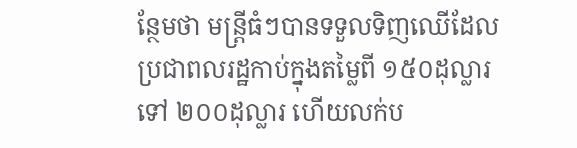ន្ថែមថា មន្ត្រីធំៗបានទទួលទិញឈើដែលប្រជាពលរដ្ឋកាប់ក្នុងតម្លៃពី ១៥០ដុល្លារ ទៅ ២០០ដុល្លារ ហើយលក់ប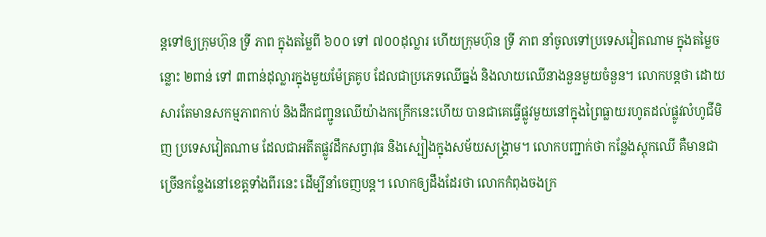ន្តទៅឲ្យក្រុមហ៊ុន ទ្រី ភាព ក្នុងតម្លៃពី ៦០០ ទៅ ៧០០ដុល្លារ ហើយក្រុមហ៊ុន ទ្រី ភាព នាំចូលទៅប្រទេសវៀតណាម ក្នុងតម្លៃចន្លោះ ២ពាន់ ទៅ ៣ពាន់ដុល្លារក្នុងមួយម៉ែត្រគូប ដែលជាប្រភេទឈើធ្នង់ និងលាយឈើនាងនួនមួយចំនួន។ លោកបន្តថា ដោយសារតែមានសកម្មភាពកាប់ និងដឹកជញ្ជូនឈើយ៉ាងកក្រើកនេះហើយ បានជាគេធ្វើផ្លូវមួយនៅក្នុងព្រៃធ្លាយរហូតដល់ផ្លូវលំហូជីមិញ ប្រទេសវៀតណាម ដែលជាអតីតផ្លូវដឹកសព្វាវុធ និងស្បៀងក្នុងសម័យសង្គ្រាម។ លោកបញ្ជាក់ថា កន្លែងស្តុកឈើ គឺមានជាច្រើនកន្លែងនៅខេត្តទាំងពីរនេះ ដើម្បីនាំចេញបន្ត។ លោកឲ្យដឹងដែរថា លោកកំពុងចងក្រ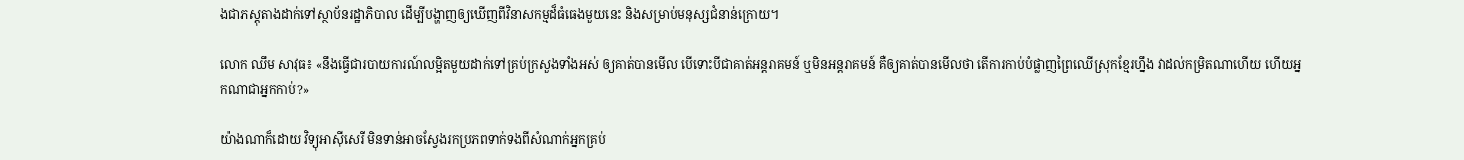ងជាភស្តុតាងដាក់ទៅស្ថាប័នរដ្ឋាភិបាល ដើម្បីបង្ហាញឲ្យឃើញពីវិនាសកម្មដ៏ធំធេងមួយនេះ និងសម្រាប់មនុស្សជំនាន់ក្រោយ។

លោក ឈឹម សាវុធ៖ «នឹងធ្វើជារបាយការណ៍លម្អិតមួយដាក់ទៅគ្រប់ក្រសួងទាំងអស់ ឲ្យគាត់បានមើល បើទោះបីជាគាត់អន្តរាគមន៍ ឬមិនអន្តរាគមន៍ គឺឲ្យគាត់បានមើលថា តើការកាប់បំផ្លាញព្រៃឈើស្រុកខ្មែរហ្នឹង វាដល់កម្រិតណាហើយ ហើយអ្នកណាជាអ្នកកាប់?»

យ៉ាងណាក៏ដោយ វិទ្យុអាស៊ីសេរី មិនទាន់អាចស្វែងរកប្រភពទាក់ទងពីសំណាក់អ្នកគ្រប់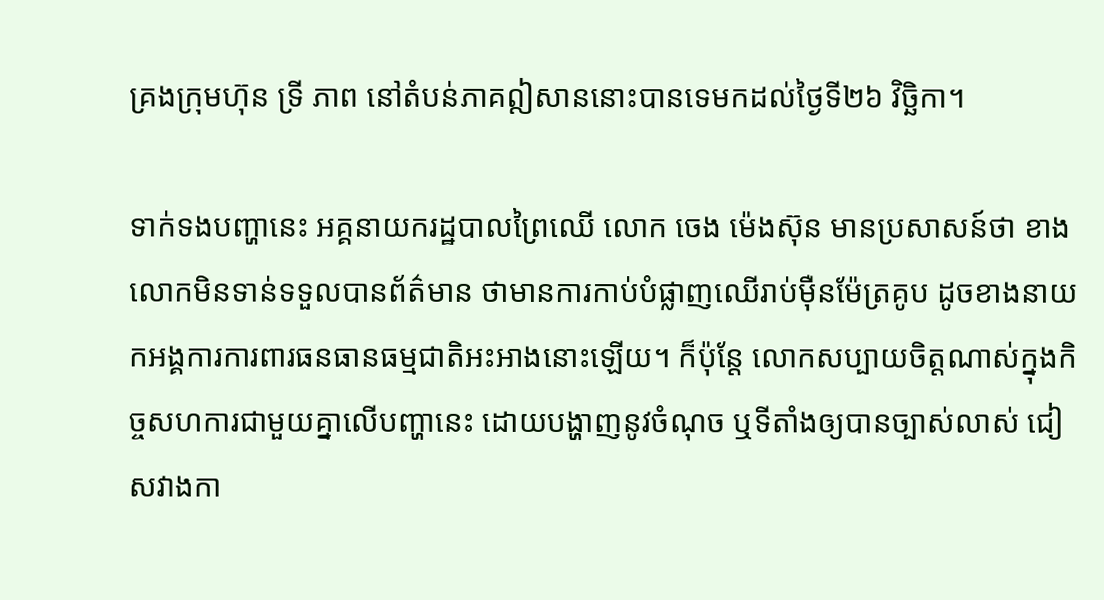គ្រងក្រុមហ៊ុន ទ្រី ភាព នៅតំបន់ភាគឦសាននោះបានទេមកដល់ថ្ងៃទី២៦ វិច្ឆិកា។

ទាក់ទងបញ្ហានេះ អគ្គនាយករដ្ឋបាលព្រៃឈើ លោក ចេង ម៉េងស៊ុន មានប្រសាសន៍ថា ខាងលោកមិនទាន់ទទួលបានព័ត៌មាន ថាមានការកាប់បំផ្លាញឈើរាប់ម៉ឺនម៉ែត្រគូប ដូចខាងនាយកអង្គការការពារធនធានធម្មជាតិអះអាងនោះឡើយ។ ក៏ប៉ុន្តែ លោកសប្បាយចិត្តណាស់ក្នុងកិច្ចសហការជាមួយគ្នាលើបញ្ហានេះ ដោយបង្ហាញនូវចំណុច ឬទីតាំងឲ្យបានច្បាស់លាស់ ជៀសវាងកា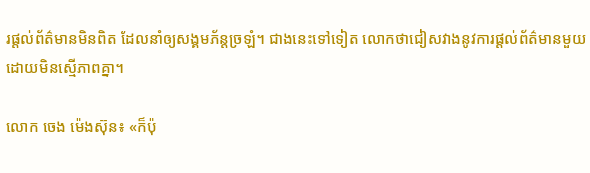រផ្តល់ព័ត៌មានមិនពិត ដែលនាំឲ្យសង្គមភ័ន្តច្រឡំ។ ជាងនេះទៅទៀត លោកថាជៀសវាងនូវការផ្ដល់ព័ត៌មានមួយដោយមិនស្មើភាពគ្នា។

លោក ចេង ម៉េងស៊ុន៖ «ក៏ប៉ុ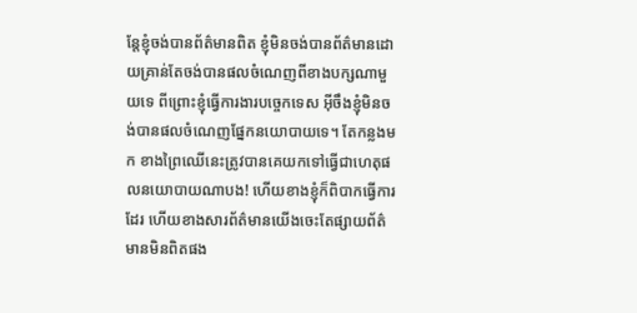ន្តែខ្ញុំចង់បានព័ត៌មានពិត ខ្ញុំមិនចង់បានព័ត៌មានដោយគ្រាន់តែចង់បានផលចំណេញពីខាងបក្សណាមួយទេ ពីព្រោះខ្ញុំធ្វើការងារបច្ចេកទេស អ៊ីចឹងខ្ញុំមិនចង់បានផលចំណេញផ្នែកនយោបាយទេ។ តែកន្លងមក ខាងព្រៃឈើនេះត្រូវបានគេយកទៅធ្វើជាហេតុផលនយោបាយណាបង! ហើយខាងខ្ញុំក៏ពិបាកធ្វើការដែរ ហើយខាងសារព័ត៌មានយើងចេះតែផ្សាយព័ត៌មានមិនពិតផង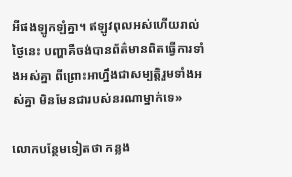អីផងឡូកឡំគ្នា។ ឥឡូវពុលអស់ហើយរាល់ថ្ងៃនេះ បញ្ហាគឺចង់បានព័ត៌មានពិតធ្វើការទាំងអស់គ្នា ពីព្រោះអាហ្នឹងជាសម្បត្តិរួមទាំងអស់គ្នា មិនមែនជារបស់នរណាម្នាក់ទេ»

លោកបន្ថែមទៀតថា កន្លង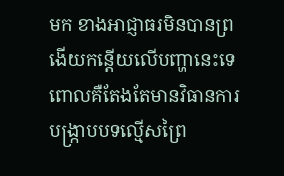មក ខាងអាជ្ញាធរមិនបានព្រងើយកន្តើយលើបញ្ហានេះទេ ពោលគឺតែងតែមានវិធានការបង្ក្រាបបទល្មើសព្រៃ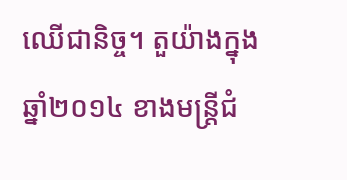ឈើជានិច្ច។ តួយ៉ាងក្នុងឆ្នាំ២០១៤ ខាងមន្ត្រីជំ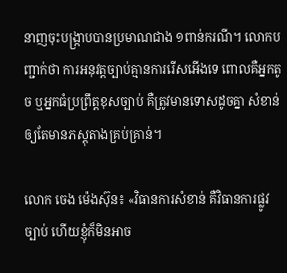នាញចុះបង្ក្រាបបានប្រមាណជាង ១ពាន់ករណី។ លោកបញ្ជាក់ថា ការអនុវត្តច្បាប់គ្មានការរើសអើងទេ ពោលគឺអ្នកតូច ឬអ្នកធំប្រព្រឹត្តខុសច្បាប់ គឺត្រូវមានទោសដូចគ្នា សំខាន់ឲ្យតែមានភស្តុតាងគ្រប់គ្រាន់។

លោក ចេង ម៉េងស៊ុន៖ «វិធានការសំខាន់ គឺវិធានការផ្លូវច្បាប់ ហើយខ្ញុំក៏មិនអាច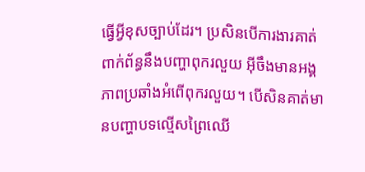ធ្វើអ្វីខុសច្បាប់ដែរ។ ប្រសិនបើការងារគាត់ពាក់ព័ន្ធនឹងបញ្ហាពុករលួយ អ៊ីចឹងមានអង្គភាពប្រឆាំងអំពើពុករលួយ។ បើសិនគាត់មានបញ្ហាបទល្មើសព្រៃឈើ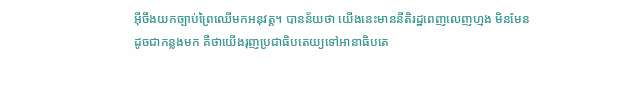អ៊ីចឹងយកច្បាប់ព្រៃឈើមកអនុវត្ត។ បានន័យថា យើងនេះមាននីតិរដ្ឋពេញលេញហ្មង មិនមែនដូចជាកន្លងមក គឺថាយើងរុញប្រជាធិបតេយ្យទៅអានាធិបតេ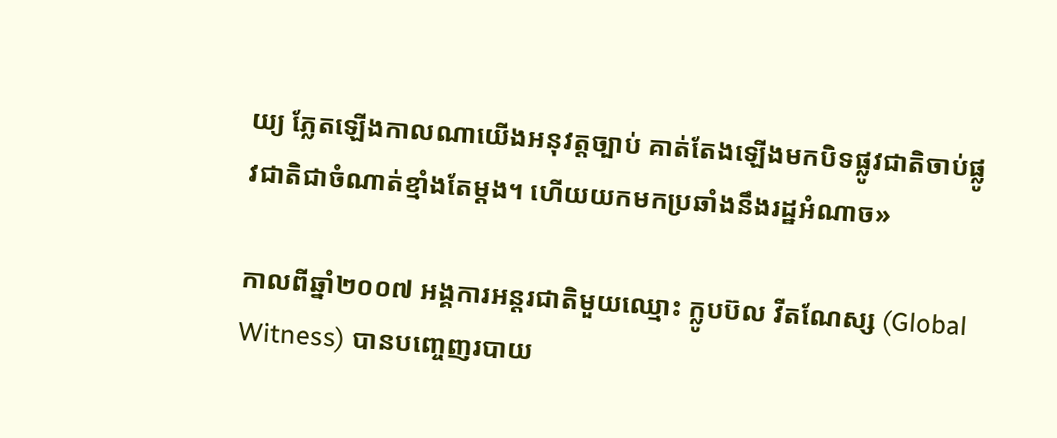យ្យ ភ្លែតឡើងកាលណាយើងអនុវត្តច្បាប់ គាត់តែងឡើងមកបិទផ្លូវជាតិចាប់ផ្លូវជាតិជាចំណាត់ខ្មាំងតែម្តង។ ហើយយកមកប្រឆាំងនឹងរដ្ឋអំណាច»

កាលពីឆ្នាំ២០០៧ អង្គការអន្តរជាតិមួយឈ្មោះ ក្លូបប៊ល វីតណែស្ស (Global Witness) បានបញ្ចេញរបាយ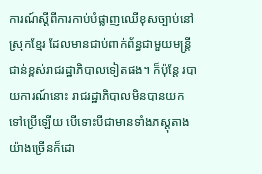ការណ៍ស្ដីពីការកាប់បំផ្លាញឈើខុសច្បាប់នៅស្រុកខ្មែរ ដែលមានជាប់ពាក់ព័ន្ធជាមួយមន្ត្រីជាន់ខ្ពស់រាជរដ្ឋាភិបាលទៀតផង។ ក៏ប៉ុន្តែ របាយការណ៍នោះ រាជរដ្ឋាភិបាលមិនបានយកទៅប្រើឡើយ បើទោះបីជាមានទាំងភស្តុតាងយ៉ាងច្រើនក៏ដោ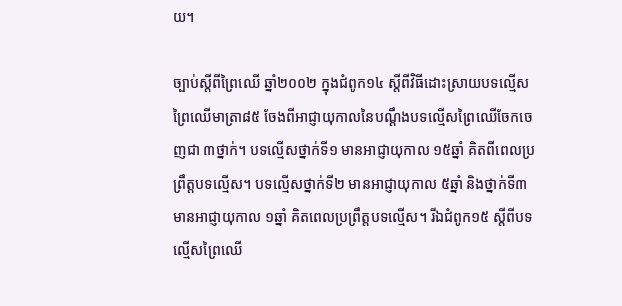យ។

ច្បាប់ស្ដីពីព្រៃឈើ ឆ្នាំ២០០២ ក្នុងជំពូក១៤ ស្ដីពីវិធីដោះស្រាយបទល្មើសព្រៃឈើមាត្រា៨៥ ចែងពីអាជ្ញាយុកាលនៃបណ្ដឹងបទល្មើសព្រៃឈើចែកចេញជា ៣ថ្នាក់។ បទល្មើសថ្នាក់ទី១ មានអាជ្ញាយុកាល ១៥ឆ្នាំ គិតពីពេលប្រព្រឹត្តបទល្មើស។ បទល្មើសថ្នាក់ទី២ មានអាជ្ញាយុកាល ៥ឆ្នាំ និងថ្នាក់ទី៣ មានអាជ្ញាយុកាល ១ឆ្នាំ គិតពេលប្រព្រឹត្តបទល្មើស។ រីឯជំពូក១៥ ស្ដីពីបទល្មើសព្រៃឈើ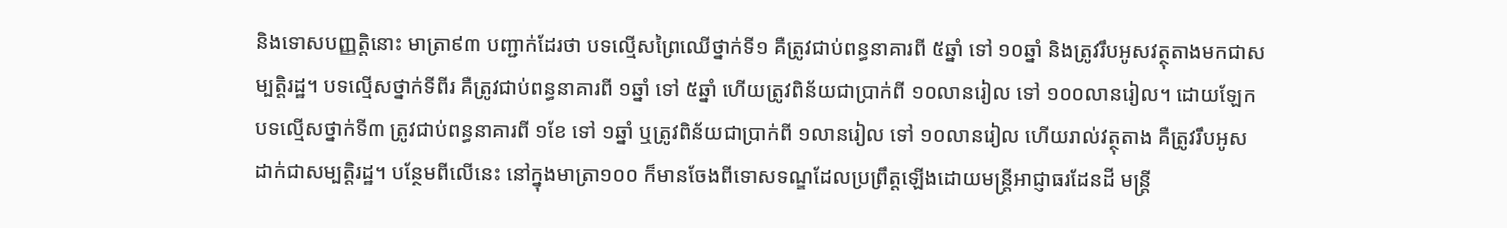និងទោសបញ្ញត្តិនោះ មាត្រា៩៣ បញ្ជាក់ដែរថា បទល្មើសព្រៃឈើថ្នាក់ទី១ គឺត្រូវជាប់ពន្ធនាគារពី ៥ឆ្នាំ ទៅ ១០ឆ្នាំ និងត្រូវរឹបអូសវត្ថុតាងមកជាសម្បត្តិរដ្ឋ។ បទល្មើសថ្នាក់ទីពីរ គឺត្រូវជាប់ពន្ធនាគារពី ១ឆ្នាំ ទៅ ៥ឆ្នាំ ហើយត្រូវពិន័យជាប្រាក់ពី ១០លានរៀល ទៅ ១០០លានរៀល។ ដោយឡែកបទល្មើសថ្នាក់ទី៣ ត្រូវជាប់ពន្ធនាគារពី ១ខែ ទៅ ១ឆ្នាំ ឬត្រូវពិន័យជាប្រាក់ពី ១លានរៀល ទៅ ១០លានរៀល ហើយរាល់វត្ថុតាង គឺត្រូវរឹបអូសដាក់ជាសម្បត្តិរដ្ឋ។ បន្ថែមពីលើនេះ នៅក្នុងមាត្រា១០០ ក៏មានចែងពីទោសទណ្ឌដែលប្រព្រឹត្តឡើងដោយមន្ត្រីអាជ្ញាធរដែនដី មន្ត្រី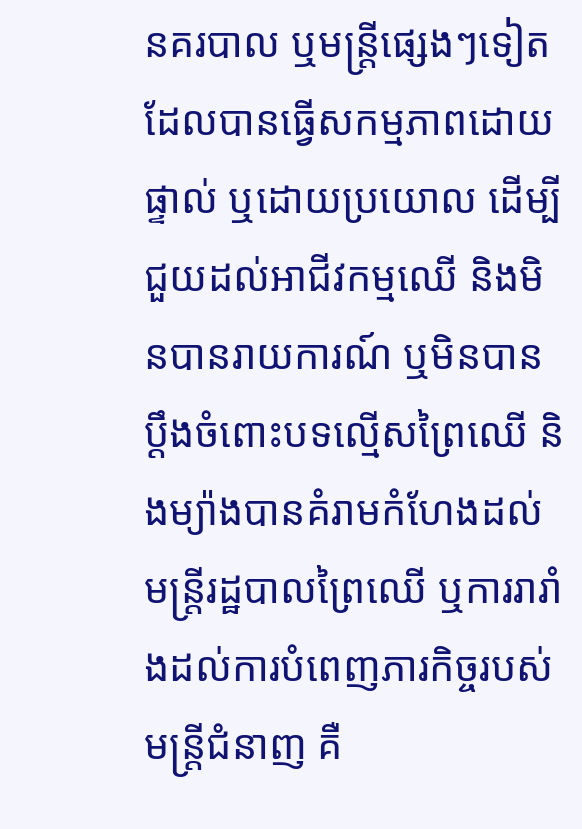នគរបាល ឬមន្ត្រីផ្សេងៗទៀត ដែលបានធ្វើសកម្មភាពដោយផ្ទាល់ ឬដោយប្រយោល ដើម្បីជួយដល់អាជីវកម្មឈើ និងមិនបានរាយការណ៍ ឬមិនបានប្ដឹងចំពោះបទល្មើសព្រៃឈើ និងម្យ៉ាងបានគំរាមកំហែងដល់មន្ត្រីរដ្ឋបាលព្រៃឈើ ឬការរារាំងដល់ការបំពេញភារកិច្ចរបស់មន្ត្រីជំនាញ គឺ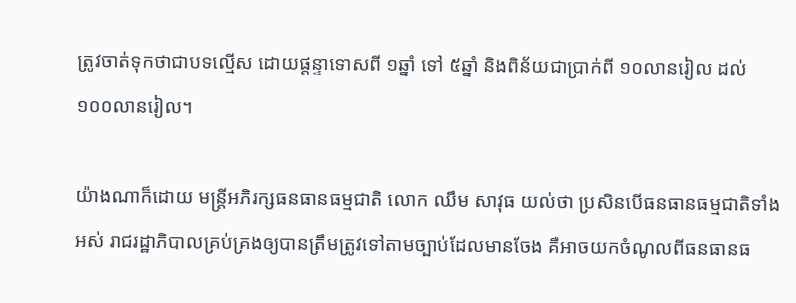ត្រូវចាត់ទុកថាជាបទល្មើស ដោយផ្ដន្ទាទោសពី ១ឆ្នាំ ទៅ ៥ឆ្នាំ និងពិន័យជាប្រាក់ពី ១០លានរៀល ដល់ ១០០លានរៀល។

យ៉ាងណាក៏ដោយ មន្ត្រីអភិរក្សធនធានធម្មជាតិ លោក ឈឹម សាវុធ យល់ថា ប្រសិនបើធនធានធម្មជាតិទាំងអស់ រាជរដ្ឋាភិបាលគ្រប់គ្រងឲ្យបានត្រឹមត្រូវទៅតាមច្បាប់ដែលមានចែង គឺអាចយកចំណូលពីធនធានធ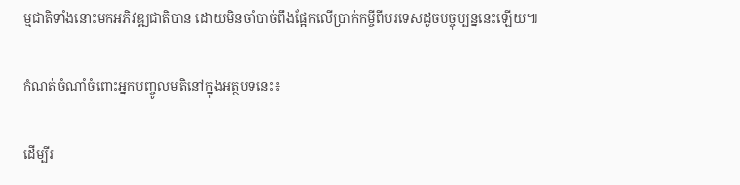ម្មជាតិទាំងនោះមកអភិវឌ្ឍជាតិបាន ដោយមិនចាំបាច់ពឹងផ្អែកលើប្រាក់កម្ចីពីបរទេសដូចបច្ចុប្បន្ននេះឡើយ៕

កំណត់ចំណាំចំពោះអ្នកបញ្ចូលមតិនៅក្នុងអត្ថបទនេះ៖

ដើម្បីរ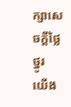ក្សាសេចក្ដីថ្លៃថ្នូរ យើង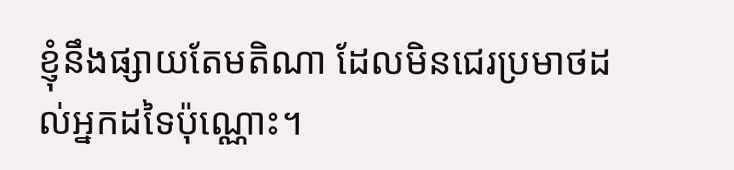ខ្ញុំនឹងផ្សាយតែមតិណា ដែលមិនជេរប្រមាថដល់អ្នកដទៃប៉ុណ្ណោះ។